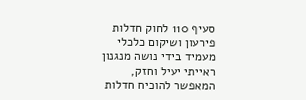סעיף 110 לחוק חדלות פירעון ושיקום כלכלי מעמיד בידי נושה מנגנון ראייתי יעיל וחזק, המאפשר להוכיח חדלות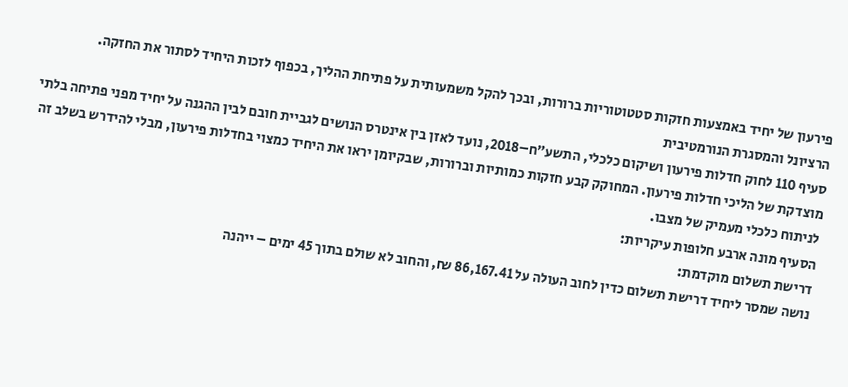פירעון של יחיד באמצעות חזקות סטטוטוריות ברורות, ובכך להקל משמעותית על פתיחת ההליך, בכפוף לזכות היחיד לסתור את החזקה.
הרציונל והמסגרת הנורמטיבית
סעיף 110 לחוק חדלות פירעון ושיקום כלכלי, התשע״ח–2018, נועד לאזן בין אינטרס הנושים לגביית חובם לבין ההגנה על יחיד מפני פתיחה בלתי מוצדקת של הליכי חדלות פירעון. המחוקק קבע חזקות כמותיות וברורות, שבקיומן יראו את היחיד כמצוי בחדלות פירעון, מבלי להידרש בשלב זה לניתוח כלכלי מעמיק של מצבו.
הסעיף מונה ארבע חלופות עיקריות:
דרישת תשלום מוקדמת:
נושה שמסר ליחיד דרישת תשלום כדין לחוב העולה על 86,167.41 ₪, והחוב לא שולם בתוך 45 ימים – ייהנה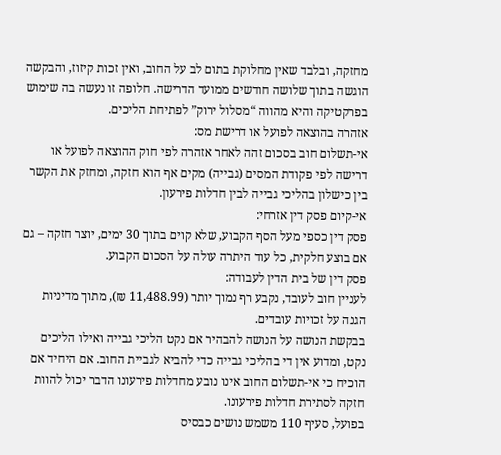מחזקה, ובלבד שאין מחלוקת בתום לב על החוב, ואין זכות קיזוז, והבקשה הוגשה בתוך שלושה חודשים ממועד הדרישה. חלופה זו נעשה בה שימוש בפרקטיקה והיא מהווה “מסלול ירוק” לפתיחת הליכים.
אזהרה בהוצאה לפועל או דרישת מס:
אי-תשלום חוב בסכום זהה לאחר אזהרה לפי חוק ההוצאה לפועל או דרישה לפי פקודת המסים (גבייה) מקים אף הוא חזקה, ומחזק את הקשר בין כישלון בהליכי גבייה לבין חדלות פירעון.
אי-קיום פסק דין אזרחי:
פסק דין כספי מעל הסף הקבוע, שלא קוים בתוך 30 ימים, יוצר חזקה – גם אם בוצע חלקית, כל עוד היתרה עולה על הסכום הקבוע.
פסק דין של בית הדין לעבודה:
לעניין חוב לעובד, נקבע רף נמוך יותר (11,488.99 ₪), מתוך מדיניות הגנה על זכויות עובדים.
בבקשת הנושה על הנושה להבהיר אם נקט הליכי גבייה ואילו הליכים נקט, ומדוע אין די בהליכי גבייה כדי להביא לגביית החוב. אם היחיד אם הוכיח כי אי-תשלום החוב אינו נובע מחדלות פירעונו הדבר יכול להוות חזקה לסתירת חדלות פירעונו.
בפועל, סעיף 110 משמש נושים כבסיס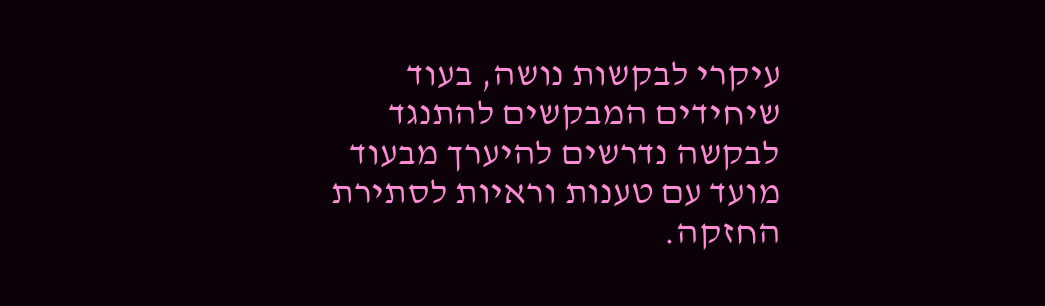עיקרי לבקשות נושה, בעוד שיחידים המבקשים להתנגד לבקשה נדרשים להיערך מבעוד מועד עם טענות וראיות לסתירת החזקה.